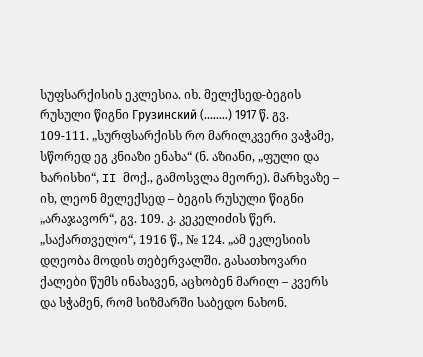სუფსარქისის ეკლესია. იხ. მელქსედ-ბეგის რუსული წიგნი Грузинский (........) 1917 წ. გვ. 109-111. „სურფსარქისს რო მარილკვერი ვაჭამე, სწორედ ეგ კნიაზი ენახა“ (ნ. აზიანი, „ფული და ხარისხი“, II მოქ., გამოსვლა მეორე). მარხვაზე – იხ, ლეონ მელექსედ – ბეგის რუსული წიგნი „არაჯავორ“, გვ. 109. კ. კეკელიძის წერ. „საქართველო“, 1916 წ., № 124. „ამ ეკლესიის დღეობა მოდის თებერვალში. გასათხოვარი ქალები წუმს ინახავენ, აცხობენ მარილ – კვერს და სჭამენ, რომ სიზმარში საბედო ნახონ.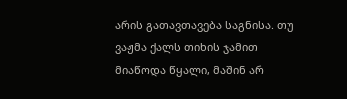არის გათავთავება საგნისა. თუ ვაჟმა ქალს თიხის ჯამით მიაწოდა წყალი, მაშინ არ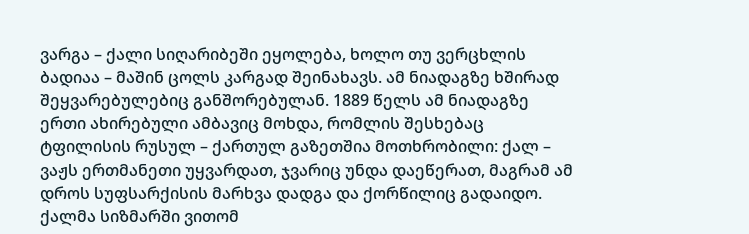ვარგა – ქალი სიღარიბეში ეყოლება, ხოლო თუ ვერცხლის ბადიაა – მაშინ ცოლს კარგად შეინახავს. ამ ნიადაგზე ხშირად შეყვარებულებიც განშორებულან. 1889 წელს ამ ნიადაგზე ერთი ახირებული ამბავიც მოხდა, რომლის შესხებაც ტფილისის რუსულ – ქართულ გაზეთშია მოთხრობილი: ქალ – ვაჟს ერთმანეთი უყვარდათ, ჯვარიც უნდა დაეწერათ, მაგრამ ამ დროს სუფსარქისის მარხვა დადგა და ქორწილიც გადაიდო. ქალმა სიზმარში ვითომ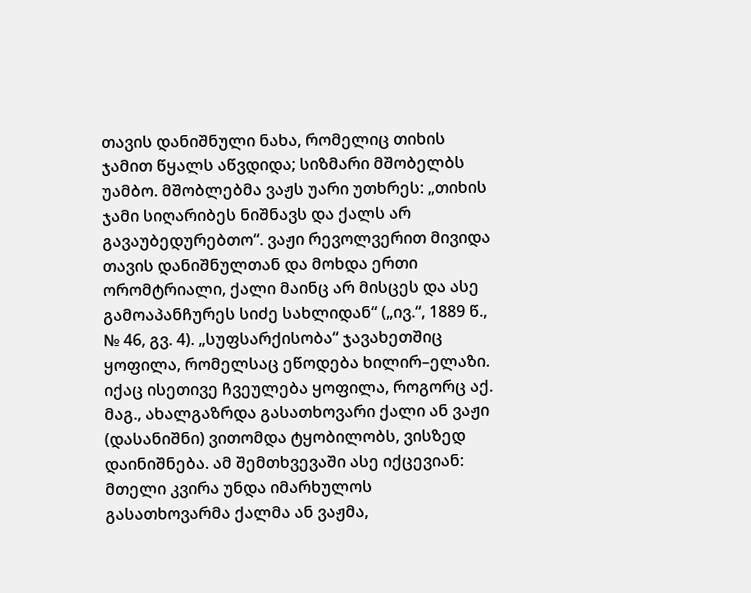თავის დანიშნული ნახა, რომელიც თიხის ჯამით წყალს აწვდიდა; სიზმარი მშობელბს უამბო. მშობლებმა ვაჟს უარი უთხრეს: „თიხის ჯამი სიღარიბეს ნიშნავს და ქალს არ გავაუბედურებთო“. ვაჟი რევოლვერით მივიდა თავის დანიშნულთან და მოხდა ერთი ორომტრიალი, ქალი მაინც არ მისცეს და ასე გამოაპანჩურეს სიძე სახლიდან“ („ივ.“, 1889 წ., № 46, გვ. 4). „სუფსარქისობა“ ჯავახეთშიც ყოფილა, რომელსაც ეწოდება ხილირ–ელაზი. იქაც ისეთივე ჩვეულება ყოფილა, როგორც აქ. მაგ., ახალგაზრდა გასათხოვარი ქალი ან ვაჟი (დასანიშნი) ვითომდა ტყობილობს, ვისზედ დაინიშნება. ამ შემთხვევაში ასე იქცევიან: მთელი კვირა უნდა იმარხულოს გასათხოვარმა ქალმა ან ვაჟმა,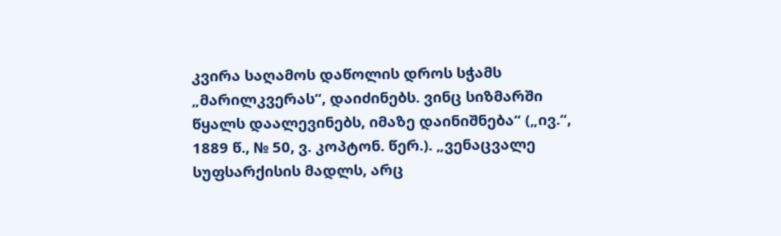კვირა საღამოს დაწოლის დროს სჭამს „მარილკვერას“, დაიძინებს. ვინც სიზმარში წყალს დაალევინებს, იმაზე დაინიშნება“ („ივ.“, 1889 წ., № 50, ვ. კოპტონ. წერ.). „ვენაცვალე სუფსარქისის მადლს, არც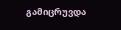გამიცრუვდა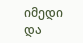იმედი და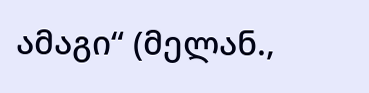ამაგი“ (მელან.,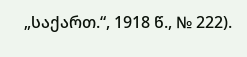„საქართ.“, 1918 წ., № 222).